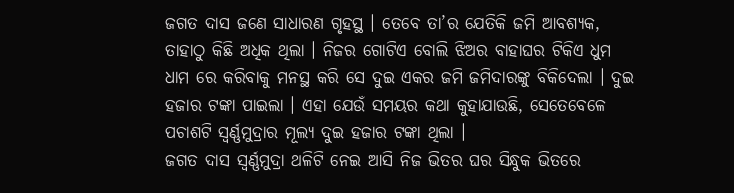ଜଗତ ଦାସ ଜଣେ ସାଧାରଣ ଗୃହସ୍ଥ । ତେବେ ତା’ର ଯେତିକି ଜମି ଆବଶ୍ୟକ, ତାହାଠୁ କିଛି ଅଧିକ ଥିଲା । ନିଜର ଗୋଟିଏ ବୋଲି ଝିଅର ବାହାଘର ଟିକିଏ ଧୁମ ଧାମ ରେ କରିବାକୁ ମନସ୍ଥ କରି ସେ ଦୁଇ ଏକର ଜମି ଜମିଦାରଙ୍କୁ ବିକିଦେଲା । ଦୁଇ ହଜାର ଟଙ୍କା ପାଇଲା । ଏହା ଯେଉଁ ସମୟର କଥା କୁହାଯାଉଛି, ସେତେବେଳେ ପଚାଶଟି ସ୍ୱର୍ଣ୍ଣମୁଦ୍ରାର ମୂଲ୍ୟ ଦୁଇ ହଜାର ଟଙ୍କା ଥିଲା ।
ଜଗତ ଦାସ ସ୍ୱର୍ଣ୍ଣମୁଦ୍ରା ଥଳିଟି ନେଇ ଆସି ନିଜ ଭିତର ଘର ସିନ୍ଧୁକ ଭିତରେ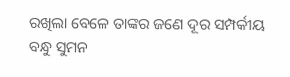ରଖିଲା ବେଳେ ତାଙ୍କର ଜଣେ ଦୂର ସମ୍ପର୍କୀୟ ବନ୍ଧୁ ସୁମନ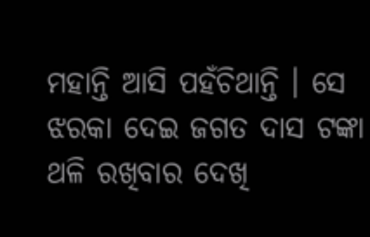ମହାନ୍ତି ଆସି ପହଁଚିଥାନ୍ତି । ସେ ଝରକା ଦେଇ ଜଗତ ଦାସ ଟଙ୍କା ଥଳି ରଖିବାର ଦେଖି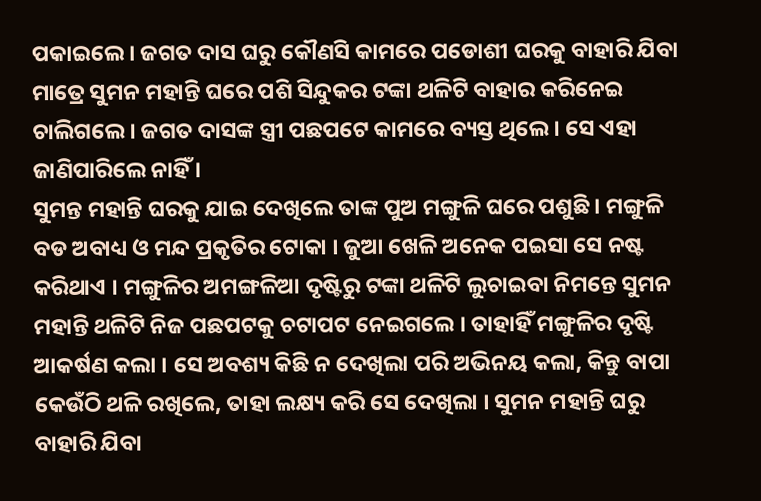ପକାଇଲେ । ଜଗତ ଦାସ ଘରୁ କୌଣସି କାମରେ ପଡୋଶୀ ଘରକୁ ବାହାରି ଯିବା ମାତ୍ରେ ସୁମନ ମହାନ୍ତି ଘରେ ପଶି ସିନ୍ଦୁକର ଟଙ୍କା ଥଳିଟି ବାହାର କରିନେଇ ଚାଲିଗଲେ । ଜଗତ ଦାସଙ୍କ ସ୍ତ୍ରୀ ପଛପଟେ କାମରେ ବ୍ୟସ୍ତ ଥିଲେ । ସେ ଏହା ଜାଣିପାରିଲେ ନାହିଁ ।
ସୁମନ୍ତ ମହାନ୍ତି ଘରକୁ ଯାଇ ଦେଖିଲେ ତାଙ୍କ ପୁଅ ମଙ୍ଗୁଳି ଘରେ ପଶୁଛି । ମଙ୍ଗୁଳି ବଡ ଅବାଧ୍ୟ ଓ ମନ୍ଦ ପ୍ରକୃତିର ଟୋକା । ଜୁଆ ଖେଳି ଅନେକ ପଇସା ସେ ନଷ୍ଟ କରିଥାଏ । ମଙ୍ଗୁଳିର ଅମଙ୍ଗଳିଆ ଦୃଷ୍ଟିରୁ ଟଙ୍କା ଥଳିଟି ଲୁଚାଇବା ନିମନ୍ତେ ସୁମନ ମହାନ୍ତି ଥଳିଟି ନିଜ ପଛପଟକୁ ଚଟାପଟ ନେଇଗଲେ । ତାହାହିଁ ମଙ୍ଗୁଳିର ଦୃଷ୍ଟି ଆକର୍ଷଣ କଲା । ସେ ଅବଶ୍ୟ କିଛି ନ ଦେଖିଲା ପରି ଅଭିନୟ କଲା, କିନ୍ତୁ ବାପା କେଉଁଠି ଥଳି ରଖିଲେ, ତାହା ଲକ୍ଷ୍ୟ କରି ସେ ଦେଖିଲା । ସୁମନ ମହାନ୍ତି ଘରୁ ବାହାରି ଯିବା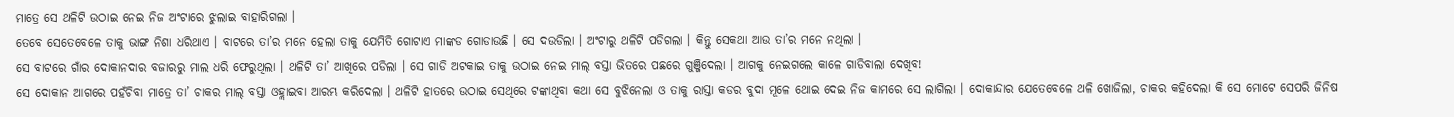ମାତ୍ରେ ସେ ଥଳିଟି ଉଠାଇ ନେଇ ନିଜ ଅଂଟାରେ ଝୁଲାଇ ବାହାରିଗଲା ।
ତେବେ ସେତେବେଳେ ତାକୁ ଭାଙ୍ଗ ନିଶା ଧରିଥାଏ । ବାଟରେ ତା’ର ମନେ ହେଲା ତାକୁ ଯେମିତି ଗୋଟାଏ ମାଙ୍କଡ ଗୋଡାଉଛି । ସେ ଦଉଡିଲା । ଅଂଟାରୁ ଥଳିଟି ପଡିଗଲା । କିନ୍ତୁ ସେକଥା ଆଉ ତା’ର ମନେ ନଥିଲା ।
ସେ ବାଟରେ ଗାଁର ଦୋକାନଦାର ବଜାରରୁ ମାଲ ଧରି ଫେରୁଥିଲା । ଥଳିଟି ତା’ ଆଖିରେ ପଡିଲା । ସେ ଗାଡି ଅଟକାଇ ତାକୁ ଉଠାଇ ନେଇ ମାଲ୍ ବସ୍ତା ଭିତରେ ପଛରେ ଗୁଞ୍ଜିଦେଲା । ଆଗକୁ ନେଇଗଲେ କାଳେ ଗାଡିବାଲା ଦେଖିବ!
ସେ ଦୋକାନ ଆଗରେ ପହଁଚିବା ମାତ୍ରେ ତା’ ଚାକର ମାଲ୍ ବସ୍ତା ଓହ୍ଲାଇବା ଆରମ୍ଭ କରିଦେଲା । ଥଳିଟି ହାତରେ ଉଠାଇ ସେଥିରେ ଟଙ୍କାଥିବା କଥା ସେ ବୁଝିନେଲା ଓ ତାକୁ ରାସ୍ତା କଡର ବୁଦା ମୂଳେ ଥୋଇ ଦେଇ ନିଜ କାମରେ ସେ ଲାଗିଲା । ଦୋକାନ୍ଦାର ଯେତେବେଳେ ଥଳି ଖୋଜିଲା, ଚାକର କହିଦେଲା କି ସେ ମୋଟେ ସେପରି ଜିନିଷ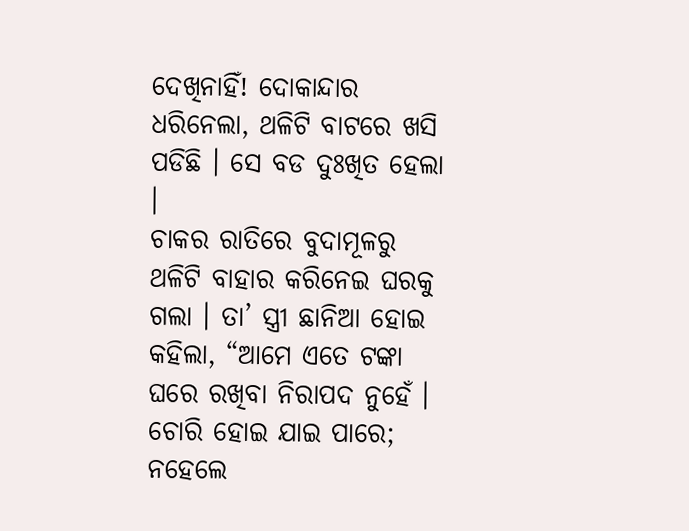ଦେଖିନାହିଁ! ଦୋକାନ୍ଦାର ଧରିନେଲା, ଥଳିଟି ବାଟରେ ଖସି ପଡିଛି । ସେ ବଡ ଦୁଃଖିତ ହେଲା ।
ଚାକର ରାତିରେ ବୁଦାମୂଳରୁ ଥଳିଟି ବାହାର କରିନେଇ ଘରକୁ ଗଲା । ତା’ ସ୍ତ୍ରୀ ଛାନିଆ ହୋଇ କହିଲା, “ଆମେ ଏତେ ଟଙ୍କା ଘରେ ରଖିବା ନିରାପଦ ନୁହେଁ । ଚୋରି ହୋଇ ଯାଇ ପାରେ; ନହେଲେ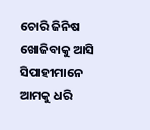ଚୋରି ଜିନିଷ ଖୋଜିବାକୁ ଆସି ସିପାହୀମାନେ ଆମକୁ ଧରି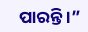ପାରନ୍ତି ।”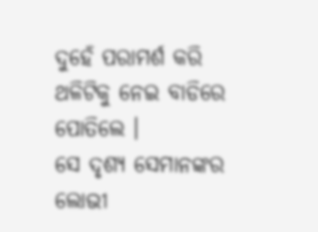ଦୁହେଁ ପରାମର୍ଶ କରି ଥଳିଟିକୁ ନେଇ ବାଡିରେ ପୋତିଲେ ।
ସେ ଦୃଶ୍ୟ ସେମାନଙ୍କର ଲୋଭୀ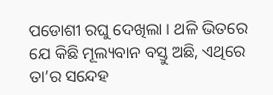ପଡୋଶୀ ରଘୁ ଦେଖିଲା । ଥଳି ଭିତରେ ଯେ କିଛି ମୂଲ୍ୟବାନ ବସ୍ତୁ ଅଛି, ଏଥିରେ ତା’ର ସନ୍ଦେହ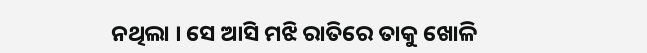ନଥିଲା । ସେ ଆସି ମଝି ରାତିରେ ତାକୁ ଖୋଳି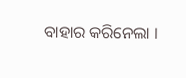ବାହାର କରିନେଲା ।